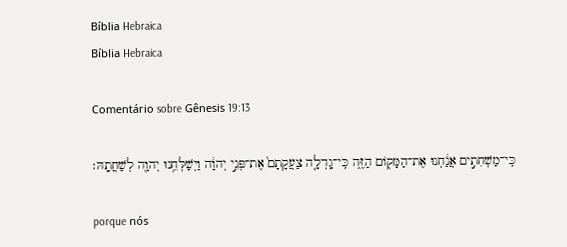Bíblia Hebraica
Bíblia Hebraica

Comentário sobre Gênesis 19:13

כִּֽי־מַשְׁחִתִ֣ים אֲנַ֔חְנוּ אֶת־הַמָּק֖וֹם הַזֶּ֑ה כִּֽי־גָֽדְלָ֤ה צַעֲקָתָם֙ אֶת־פְּנֵ֣י יְהוָ֔ה וַיְשַׁלְּחֵ֥נוּ יְהוָ֖ה לְשַׁחֲתָֽהּ׃

porque nós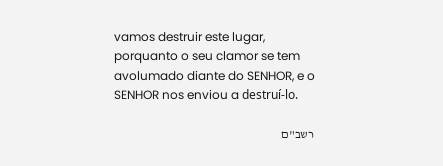vamos destruir este lugar, porquanto o seu clamor se tem avolumado diante do SENHOR, e o SENHOR nos enviou a destruí-lo.

רשב"ם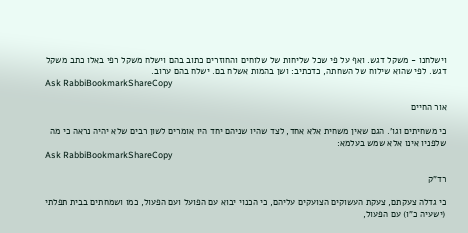וישלחנו - משקל דגש. ואף על פי שכל שליחות של שלוחים והחוזרים כתוב בהם וישלח משקל רפי באלו כתב משקל דגש. לפי שהוא שילוח של השחתה, כדכתיב: ושן בהמות אשלח בם. ישלח בהם ערוב.
Ask RabbiBookmarkShareCopy

אור החיים

כי משחיתים וגו'. הגם שאין משחית אלא אחד, לצד שהיו שניהם יחד היו אומרים לשון רבים שלא יהיה נראה כי מה שלפניו אינו אלא שמש בעלמא:
Ask RabbiBookmarkShareCopy

רד"ק

כי גדלה צעקתם, צעקת העשוקים הצועקים עליהם, כי הכנוי יבוא עם הפועל ועם הפעול, כמו ושמחתים בבית תפלתי (ישעיה כ"ו) עם הפעול,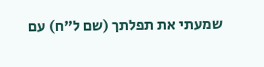שמעתי את תפלתך (שם ל"ח) עם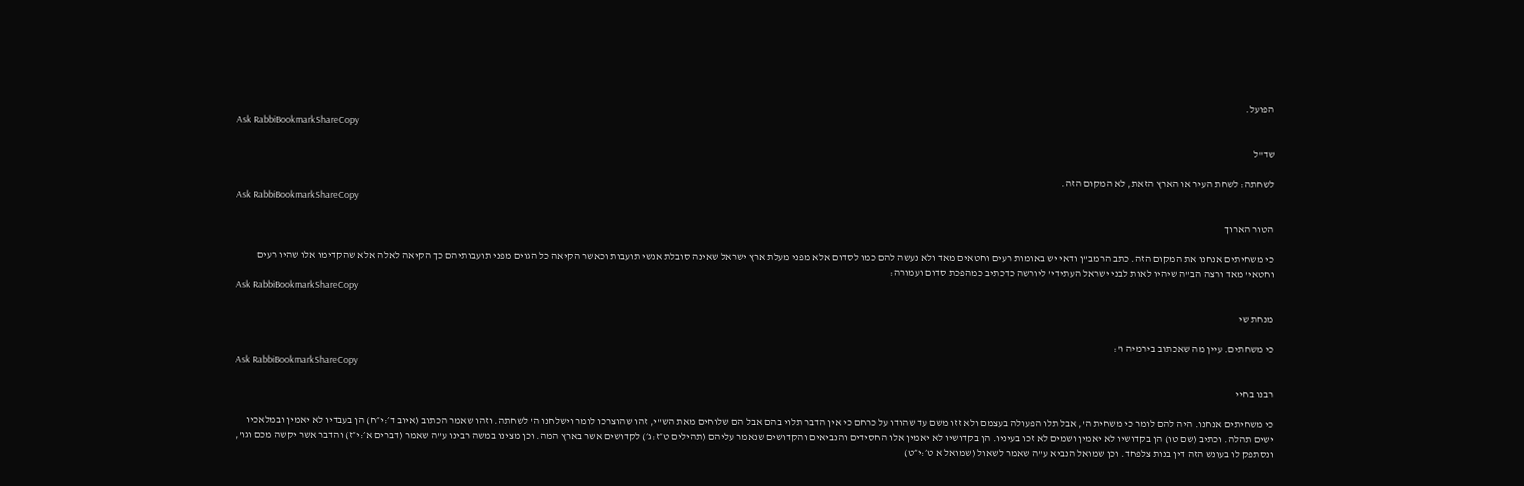הפועל.
Ask RabbiBookmarkShareCopy

שד"ל

לשחתה: לשחת העיר או הארץ הזאת, לא המקום הזה.
Ask RabbiBookmarkShareCopy

הטור הארוך

כי משחיתים אנחנו את המקום הזה. כתב הרמב"ן ודאי יש באומות רעים וחטאים מאד ולא נעשה להם כמו לסדום אלא מפני מעלת ארץ ישראל שאינה סובלת אנשי תועבות וכאשר הקיאה כל הגוים מפני תועבותיהם כך הקיאה לאלה אלא שהקדימו אלו שהיו רעים וחטאי' מאד ורצה הב"ה שיהיו לאות לבני ישראל העתידי' ליורשה כדכתיב כמהפכת סדום ועמורה:
Ask RabbiBookmarkShareCopy

מנחת שי

כי משחתים. עיין מה שאכתוב בירמיה ו':
Ask RabbiBookmarkShareCopy

רבנו בחיי

כי משחיתים אנחנו. היה להם לומר כי משחית ה', אבל תלו הפעולה בעצמם ולא זזו משם עד שהודו על כרחם כי אין הדבר תלוי בהם אבל הם שלוחים מאת הש"י, זהו שהוצרכו לומר וישלחנו ה' לשחתה. וזהו שאמר הכתוב (איוב ד׳:י״ח) הן בעבדיו לא יאמין ובמלאכיו ישים תהלה. וכתיב (שם טו) הן בקדושיו לא יאמין ושמים לא זכו בעיניו. הן בקדושיו לא יאמין אלו החסידים והנביאים והקדושים שנאמר עליהם (תהילים ט״ז:ג׳) לקדושים אשר בארץ המה. וכן מצינו במשה רבינו ע"ה שאמר (דברים א׳:י״ז) והדבר אשר יקשה מכם וגו', ונסתפק לו בעונש הזה דין בנות צלפחד. וכן שמואל הנביא ע"ה שאמר לשאול (שמואל א ט׳:י״ט)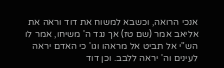אנכי הרואה, וכשבא למשוח את דוד וראה את אליאב אמר (שם טז) אך נגד ה' משיחו, אמר לו הש"י אל תביט אל מראהו וגו' כי האדם יראה לעינים וה' יראה ללבב. וכן דוד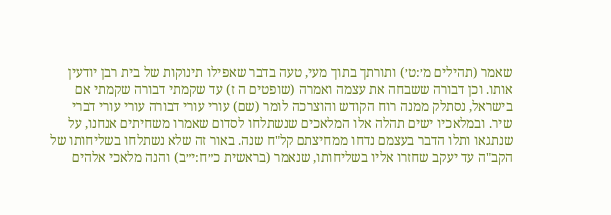שאמר (תהילים מ׳:ט׳) ותורתך בתוך מעי, טעה בדבר שאפילו תינוקות של בית רבן יודעין אותו. וכן דבורה ששבחה את עצמה ואמרה (שופטים ה ז) עד שקמתי דבורה שקמתי אם בישראל, נסתלק ממנה רוח הקודש והוצרכה לומר (שם) עורי עורי דבורה עורי עורי דברי שיר. ובמלאכיו ישים תהלה אלו המלאכים שנשתלחו לסדום שאמרו משחיתים אנחנו, על שנתגאו ותלו הדבר בעצמם נדחו ממחיצתם קל"ח שנה. באור זה שלא נשתלחו בשליחותו של הקב"ה עד יעקב שחזרו אליו בשליחותו, שנאמר (בראשית כ״ח:י״ב) והנה מלאכי אלהים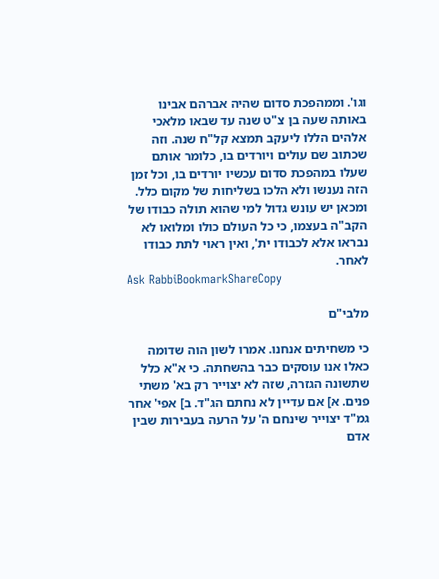וגו'. וממהפכת סדום שהיה אברהם אבינו באותה שעה בן צ"ט שנה עד שבאו מלאכי אלהים הללו ליעקב תמצא קל"ח שנה. וזה שכתוב שם עולים ויורדים בו, כלומר אותם שעלו במהפכת סדום עכשיו יורדים בו, וכל זמן הזה נענשו ולא הלכו בשליחות של מקום כלל. ומכאן יש עונש גדול למי שהוא תולה כבודו של הקב"ה בעצמו, כי כל העולם כולו ומלואו לא נבראו אלא לכבודו ית', ואין ראוי לתת כבודו לאחר.
Ask RabbiBookmarkShareCopy

מלבי"ם

כי משחיתים אנחנו. אמרו לשון הוה שדומה כאלו אנו עוסקים כבר בהשחתה. כי א"א כלל שתשונה הגזרה, שזה לא יצוייר רק בא' משתי פנים. א] אם עדיין לא נחתם הג"ד. ב] אפי' אחר גמ"ד יצוייר שינחם ה' על הרעה בעבירות שבין אדם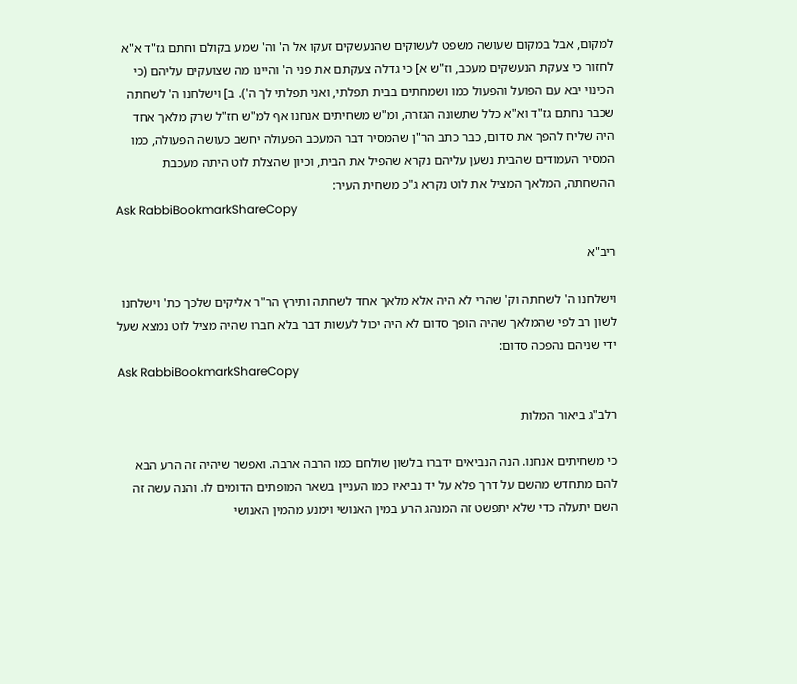למקום, אבל במקום שעושה משפט לעשוקים שהנעשקים זעקו אל ה' וה' שמע בקולם וחתם גז"ד א"א לחזור כי צעקת הנעשקים מעכב, וז"ש א] כי גדלה צעקתם את פני ה' והיינו מה שצועקים עליהם (כי הכינוי יבא עם הפועל והפעול כמו ושמחתים בבית תפלתי, ואני תפלתי לך ה'). ב] וישלחנו ה' לשחתה שכבר נחתם גז"ד וא"א כלל שתשונה הגזרה, ומ"ש משחיתים אנחנו אף למ"ש חז"ל שרק מלאך אחד היה שליח להפך את סדום, כבר כתב הר"ן שהמסיר דבר המעכב הפעולה יחשב כעושה הפעולה, כמו המסיר העמודים שהבית נשען עליהם נקרא שהפיל את הבית, וכיון שהצלת לוט היתה מעכבת ההשחתה, המלאך המציל את לוט נקרא ג"כ משחית העיר:
Ask RabbiBookmarkShareCopy

ריב"א

וישלחנו ה' לשחתה וק' שהרי לא היה אלא מלאך אחד לשחתה ותירץ הר"ר אליקים שלכך כת' וישלחנו לשון רב לפי שהמלאך שהיה הופך סדום לא היה יכול לעשות דבר בלא חברו שהיה מציל לוט נמצא שעל ידי שניהם נהפכה סדום:
Ask RabbiBookmarkShareCopy

רלב"ג ביאור המלות

כי משחיתים אנחנו. הנה הנביאים ידברו בלשון שולחם כמו הרבה ארבה. ואפשר שיהיה זה הרע הבא להם מתחדש מהשם על דרך פלא על יד נביאיו כמו העניין בשאר המופתים הדומים לו. והנה עשה זה השם יתעלה כדי שלא יתפשט זה המנהג הרע במין האנושי וימנע מהמין האנושי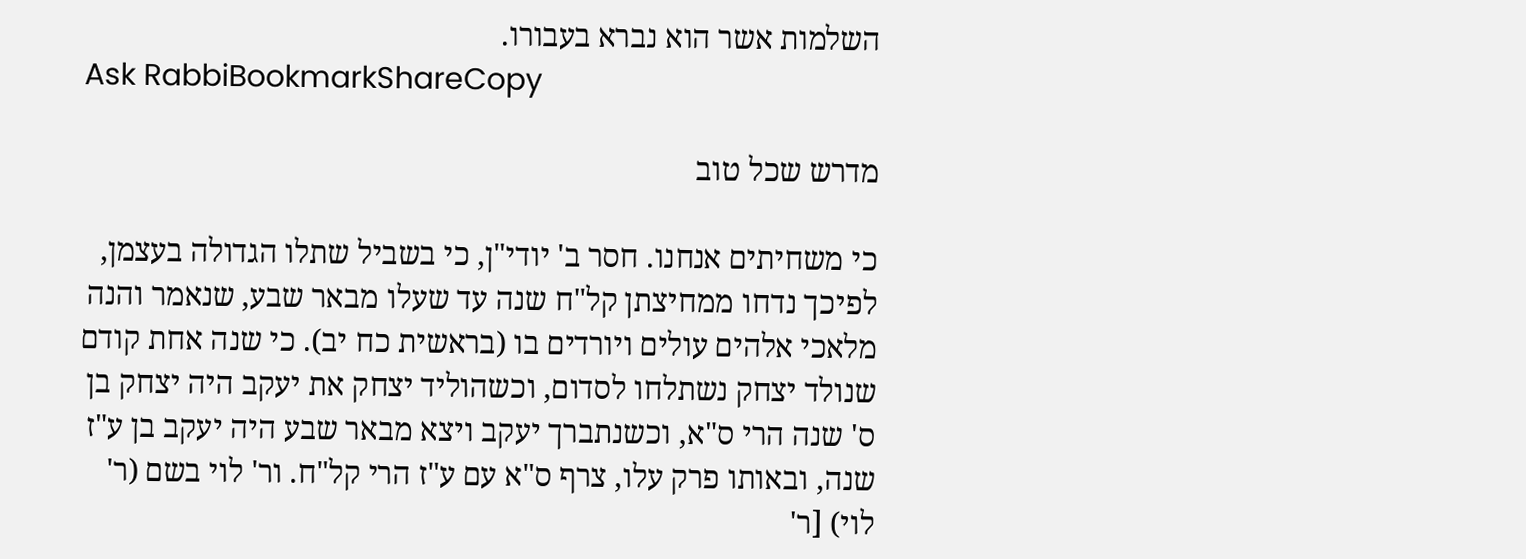השלמות אשר הוא נברא בעבורו.
Ask RabbiBookmarkShareCopy

מדרש שכל טוב

כי משחיתים אנחנו. חסר ב' יודי"ן, כי בשביל שתלו הגדולה בעצמן, לפיכך נדחו ממחיצתן קל"ח שנה עד שעלו מבאר שבע, שנאמר והנה מלאכי אלהים עולים ויורדים בו (בראשית כח יב). כי שנה אחת קודם שנולד יצחק נשתלחו לסדום, וכשהוליד יצחק את יעקב היה יצחק בן ס' שנה הרי ס"א, וכשנתברך יעקב ויצא מבאר שבע היה יעקב בן ע"ז שנה, ובאותו פרק עלו, צרף ס"א עם ע"ז הרי קל"ח. ור' לוי בשם (ר' לוי) [ר'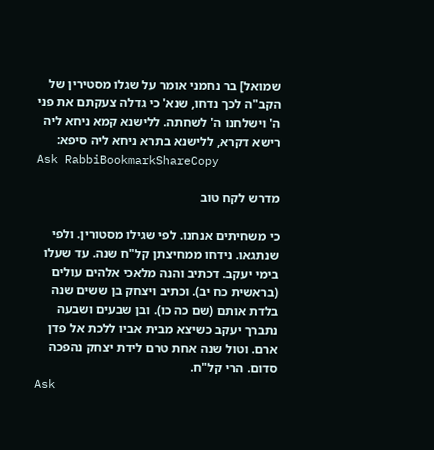שמואל] בר נחמני אומר על שגלו מסטירין של הקב"ה לכך נדחו, שנא' כי גדלה צעקתם את פני ה' וישלחנו ה' לשחתה. ללישנא קמא ניחא ליה רישא דקרא, ללישנא בתרא ניחא ליה סיפא:
Ask RabbiBookmarkShareCopy

מדרש לקח טוב

כי משחיתים אנחנו. לפי שגילו מסטורין. ולפי שנתגאו. נידחו ממחיצתן קל"ח שנה. עד שעלו בימי יעקב. דכתיב והנה מלאכי אלהים עולים (בראשית כח יב). וכתיב ויצחק בן ששים שנה בלדת אותם (שם כה כו). ובן שבעים ושבעה נתברך יעקב כשיצא מבית אביו ללכת אל פדן ארם. וטול שנה אחת טרם לידת יצחק נהפכה סדום. הרי קל"ח.
Ask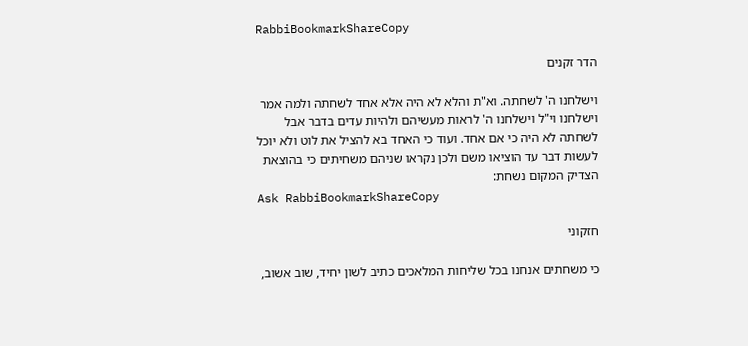RabbiBookmarkShareCopy

הדר זקנים

וישלחנו ה' לשחתה. וא"ת והלא לא היה אלא אחד לשחתה ולמה אמר וישלחנו וי"ל וישלחנו ה' לראות מעשיהם ולהיות עדים בדבר אבל לשחתה לא היה כי אם אחד. ועוד כי האחד בא להציל את לוט ולא יוכל לעשות דבר עד הוציאו משם ולכן נקראו שניהם משחיתים כי בהוצאת הצדיק המקום נשחת:
Ask RabbiBookmarkShareCopy

חזקוני

כי משחתים אנחנו בכל שליחות המלאכים כתיב לשון יחיד, שוב אשוב,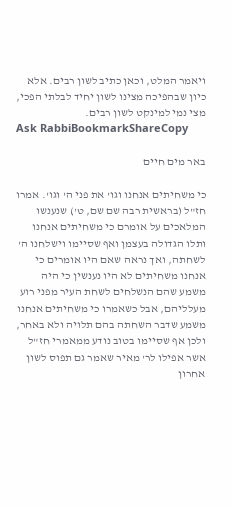ויאמר המלט, וכאן כתיב לשון רבים. אלא כיון שבהפיכה מצינו לשון יחיד לבלתי הפכי, מצי נמי למינקט לשון רבים.
Ask RabbiBookmarkShareCopy

באר מים חיים

כי משחיתים אנחנו וגו' את פני ה' וגו'. אמרו חז"ל (בראשית רבה שם שם, ט') שנענשו המלאכים על אומרם כי משחיתים אנחנו ותלו הגדולה בעצמן ואף שסיימו וישלחנו ה' לשחתה, ואך נראה שאם היו אומרים כי אנחנו משחיתים לא היו נענשין כי היה משמע שהם הנשלחים לשחת העיר מפני רוע מעלליהם, אבל כשאמרו כי משחיתים אנחנו משמע שדבר השחתה בהם תלויה ולא באחר, ולכן אף שסיימו בטוב נודע ממאמרי חז"ל אשר אפילו לר' מאיר שאמר גם תפוס לשון אחרון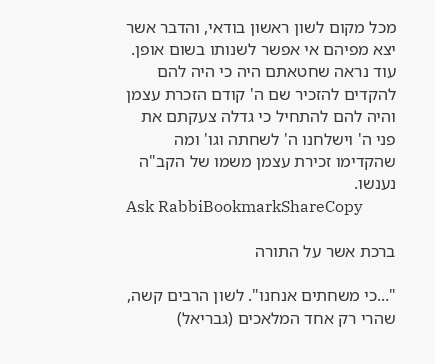מכל מקום לשון ראשון בודאי, והדבר אשר יצא מפיהם אי אפשר לשנותו בשום אופן. עוד נראה שחטאתם היה כי היה להם להקדים להזכיר שם ה' קודם הזכרת עצמן והיה להם להתחיל כי גדלה צעקתם את פני ה' וישלחנו ה' לשחתה וגו' ומה שהקדימו זכירת עצמן משמו של הקב"ה נענשו.
Ask RabbiBookmarkShareCopy

ברכת אשר על התורה

"...כי משחתים אנחנו". לשון הרבים קשה, שהרי רק אחד המלאכים (גבריאל)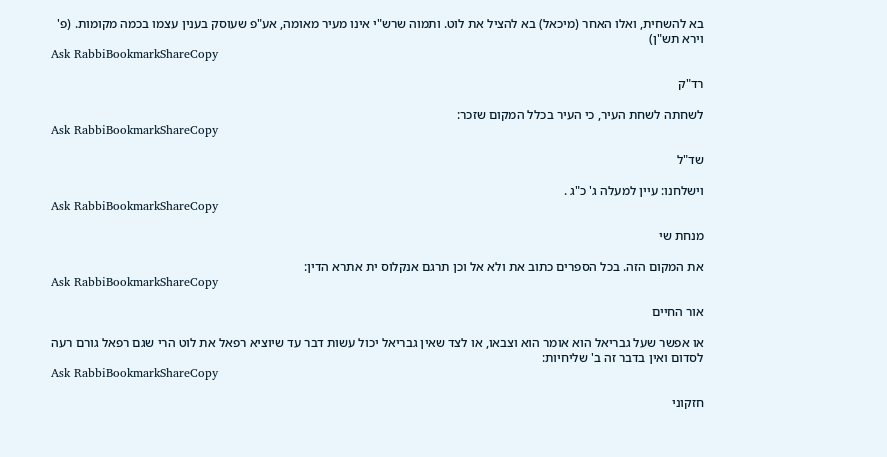בא להשחית, ואלו האחר (מיכאל) בא להציל את לוט. ותמוה שרש"י אינו מעיר מאומה, אע"פ שעוסק בענין עצמו בכמה מקומות. (פ' וירא תש"ן)
Ask RabbiBookmarkShareCopy

רד"ק

לשחתה לשחת העיר, כי העיר בכלל המקום שזכר:
Ask RabbiBookmarkShareCopy

שד"ל

וישלחנו: עיין למעלה ג' כ"ג .
Ask RabbiBookmarkShareCopy

מנחת שי

את המקום הזה. בכל הספרים כתוב את ולא אל וכן תרגם אנקלוס ית אתרא הדין:
Ask RabbiBookmarkShareCopy

אור החיים

או אפשר שעל גבריאל הוא אומר הוא וצבאו, או לצד שאין גבריאל יכול עשות דבר עד שיוציא רפאל את לוט הרי שגם רפאל גורם רעה לסדום ואין בדבר זה ב' שליחיות:
Ask RabbiBookmarkShareCopy

חזקוני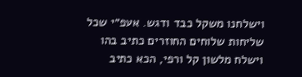וישלחנו משקל כבד ודגש. אעפ״י שכל שליחות שלוחים החוזרים כתיב בהו וישלח מלשון קל ורפי, הכא כתיב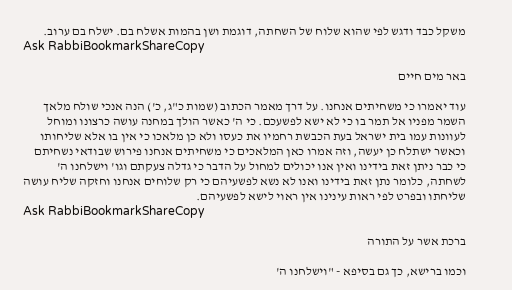משקל כבד ודגש לפי שהוא שלוח של השחתה, דוגמת ושן בהמות אשלח בם. ישלח בם ערוב.
Ask RabbiBookmarkShareCopy

באר מים חיים

עוד יאמרו כי משחיתים אנחנו. על דרך מאמר הכתוב (שמות כ"ג, כ') הנה אנכי שולח מלאך השמר מפניו אל תמר בו כי לא ישא לפשעכם. כי ה' כאשר הולך במחנה עושה כרצונו ומוחל לעוונות עמו בית ישראל בעת הכבשת רחמיו את כעסו ולא כן מלאכו כי אין בו אלא שליחותו וכאשר ישתלח כן יעשה, וזה אמרו כאן המלאכים כי משחיתים אנחנו פירוש שבודאי נשחיתם כי כבר ניתן זאת בידינו ואין אנו יכולים למחול על הדבר כי גדלה צעקתם וגו' וישלחנו ה' לשחתה, כלומר נתן זאת בידינו ואנו לא נשא לפשעיהם כי רק שלוחים אנחנו וחזקה שליח עושה שליחתו ובפרט לפי ראות עינינו אין ראוי לישא לפשעיהם.
Ask RabbiBookmarkShareCopy

ברכת אשר על התורה

וכמו ברישא, כך גם בסיפא - "וישלחנו ה'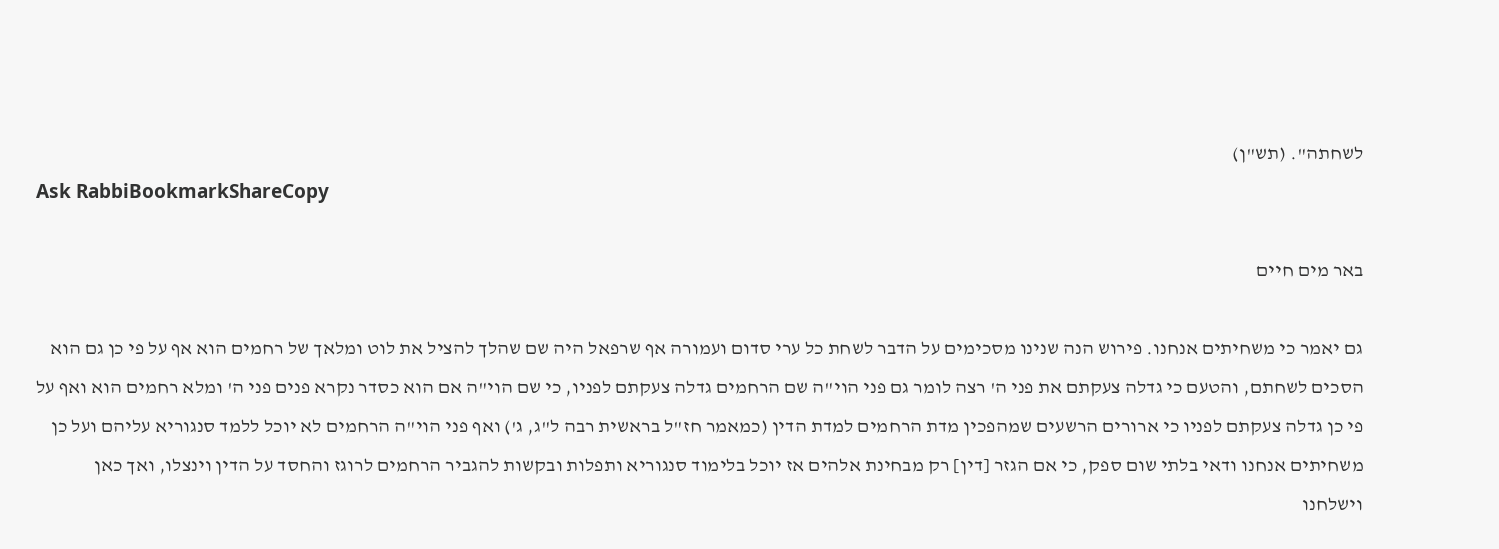לשחתה". (תש"ן)
Ask RabbiBookmarkShareCopy

באר מים חיים

גם יאמר כי משחיתים אנחנו. פירוש הנה שנינו מסכימים על הדבר לשחת כל ערי סדום ועמורה אף שרפאל היה שם שהלך להציל את לוט ומלאך של רחמים הוא אף על פי כן גם הוא הסכים לשחתם, והטעם כי גדלה צעקתם את פני ה' רצה לומר גם פני הוי"ה שם הרחמים גדלה צעקתם לפניו, כי שם הוי"ה אם הוא כסדר נקרא פנים פני ה' ומלא רחמים הוא ואף על פי כן גדלה צעקתם לפניו כי ארורים הרשעים שמהפכין מדת הרחמים למדת הדין (כמאמר חז"ל בראשית רבה ל"ג, ג') ואף פני הוי"ה הרחמים לא יוכל ללמד סנגוריא עליהם ועל כן משחיתים אנחנו ודאי בלתי שום ספק, כי אם הגזר [דין] רק מבחינת אלהים אז יוכל בלימוד סנגוריא ותפלות ובקשות להגביר הרחמים לרוגז והחסד על הדין וינצלו, ואך כאן וישלחנו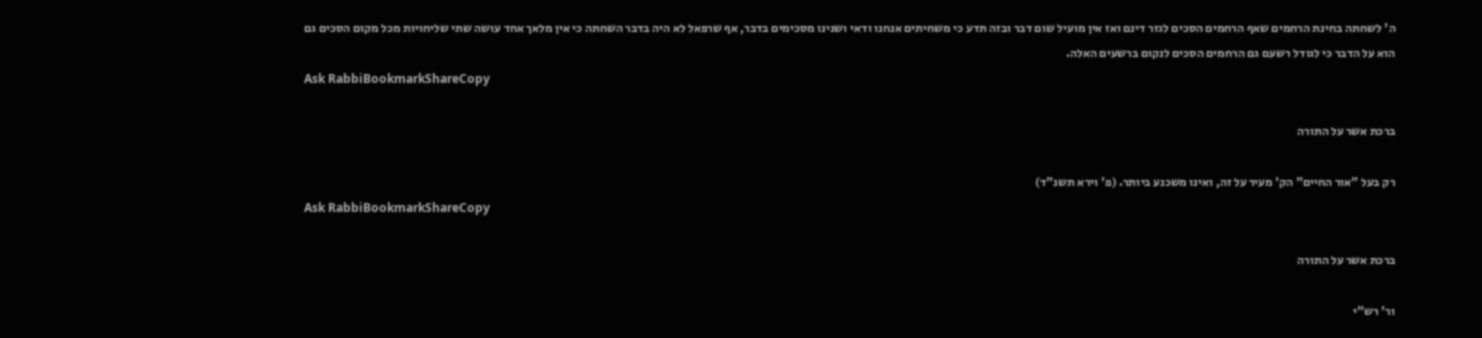ה' לשחתה בחינת הרחמים שאף הרחמים הסכים לגזר דינם ואז אין מועיל שום דבר ובזה תדע כי משחיתים אנחנו ודאי ושנינו מסכימים בדבר, אף שרפאל לא היה בדבר השחתה כי אין מלאך אחד עושה שתי שליחויות מכל מקום הסכים גם הוא על הדבר כי לגודל רשעם גם הרחמים הסכים לנקום ברשעים האלה.
Ask RabbiBookmarkShareCopy

ברכת אשר על התורה

רק בעל "אור החיים" הק' מעיר על זה, ואינו משכנע ביותר. (פ' וירא תשנ"ד)
Ask RabbiBookmarkShareCopy

ברכת אשר על התורה

ור' רש"י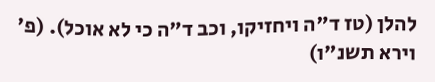להלן (טז ד"ה ויחזיקו, וכב ד"ה כי לא אוכל). (פ' וירא תשנ"ו)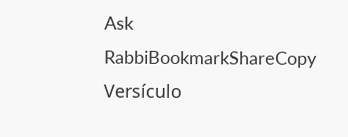Ask RabbiBookmarkShareCopy
Versículo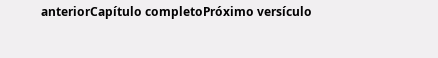anteriorCapítulo completoPróximo versículo